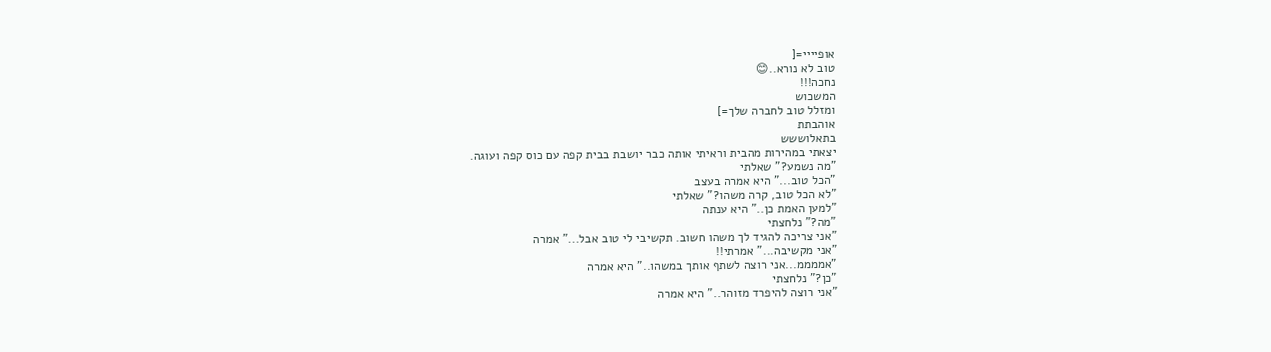אופיייי=[
טוב לא נורא..😊
נחכה!!!
המשכוש
ומזלל טוב לחברה שלך=]
אוהבתת
בתאלוששש
יצאתי במהירות מהבית וראיתי אותה כבר יושבת בבית קפה עם כוס קפה ועוגה.
"מה נשמע?" שאלתי
"הכל טוב..." היא אמרה בעצב
"לא הכל טוב, קרה משהו?" שאלתי
"למען האמת כן.." היא ענתה
"מה?" נלחצתי
"אני צריכה להגיד לך משהו חשוב. תקשיבי לי טוב אבל..." אמרה
"אני מקשיבה..." אמרתי!!
"אממממ...אני רוצה לשתף אותך במשהו.." היא אמרה
"כן?" נלחצתי
"אני רוצה להיפרד מזוהר.." היא אמרה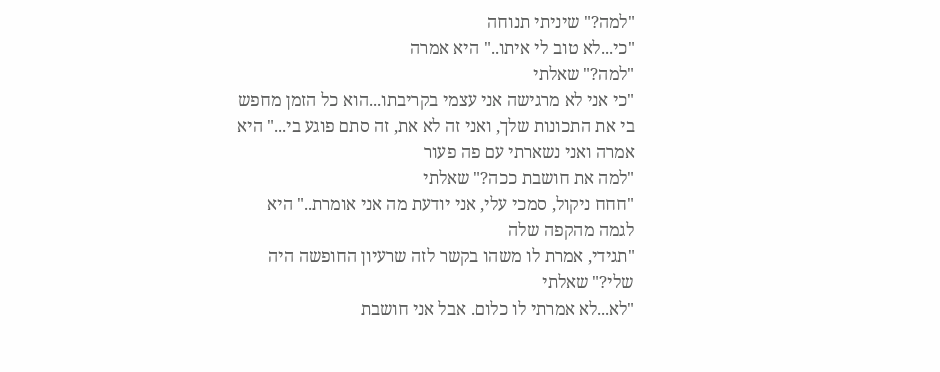"למה?" שיניתי תנוחה
"כי...לא טוב לי איתו.." היא אמרה
"למה?" שאלתי
"כי אני לא מרגישה אני עצמי בקריבתו...הוא כל הזמן מחפש בי את התכונות שלך, ואני זה לא את, זה סתם פוגע בי..." היא אמרה ואני נשארתי עם פה פעור
"למה את חושבת ככה?" שאלתי
"חחח ניקול, סמכי עלי, אני יודעת מה אני אומרת.." היא לגמה מהקפה שלה
"תגידי, אמרת לו משהו בקשר לזה שרעיון החופשה היה שלי?" שאלתי
"לא...לא אמרתי לו כלום. אבל אני חושבת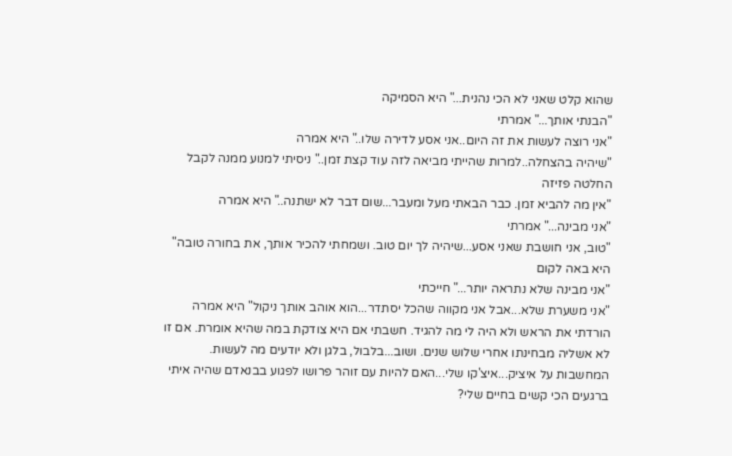שהוא קלט שאני לא הכי נהנית..." היא הסמיקה
"הבנתי אותך..." אמרתי
"אני רוצה לעשות את זה היום..אני אסע לדירה שלו.." היא אמרה
"שיהיה בהצחלה..למרות שהייתי מביאה לזה עוד קצת זמן.." ניסיתי למנוע ממנה לקבל החלטה פזיזה
"אין מה להביא זמן. כבר הבאתי מעל ומעבר...שום דבר לא ישתנה.." היא אמרה
"אני מבינה..." אמרתי
"טוב, אני חושבת שאני אסע...שיהיה לך יום טוב. ושמחתי להכיר אותך, את בחורה טובה" היא באה לקום
"אני מבינה שלא נתראה יותר..." חייכתי
"אני משערת שלא...אבל אני מקווה שהכל יסתדר...הוא אוהב אותך ניקול" היא אמרה
הורדתי את הראש ולא היה לי מה להגיד. חשבתי אם היא צודקת במה שהיא אומרת. אם זו לא אשליה מבחינתו אחרי שלוש שנים. ושוב...בלבול, בלגן ולא יודעים מה לעשות.
המחשבות על איציק...איצ'קו שלי...האם להיות עם זוהר פרושו לפגוע בבנאדם שהיה איתי ברגעים הכי קשים בחיים שלי?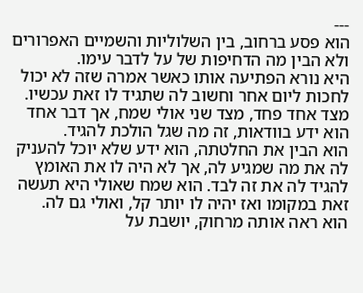---
הוא פסע ברחוב, בין השלוליות והשמיים האפרורים ולא הבין מה הדחיפות של על לדבר עימו.
היא נורא הפתיעה אותו כאשר אמרה שזה לא יכול לחכות ליום אחר וחשוב לה שתגיד לו זאת עכשיו.
מצד אחד פחד, מצד שני אולי שמח, אך דבר אחד הוא ידע בוודאות, זה מה שגל הולכת להגיד.
הוא הבין את החלטתה, הוא ידע שלא יוכל להעניק לה את מה שמגיע לה, אך לא היה לו את האומץ להגיד לה את זה לבד. הוא שמח שאולי היא תעשה זאת במקומו ואז יהיה לו יותר קל, ואולי גם לה.
הוא ראה אותה מרחוק, יושבת על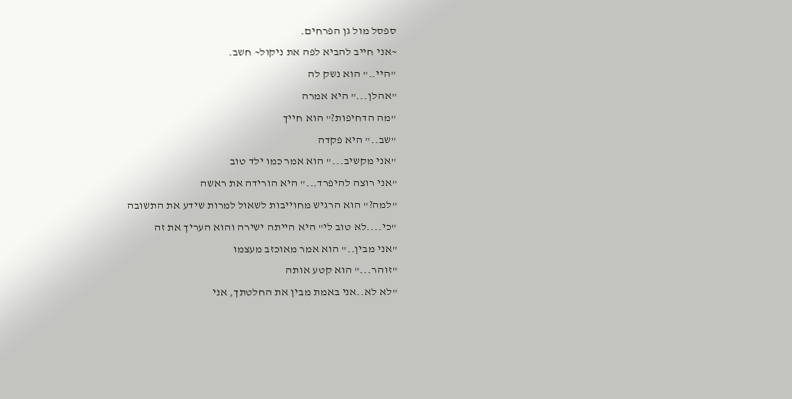ספסל מול גן הפרחים.
~אני חייב להביא לפה את ניקול~ חשב.
"היי.." הוא נשק לה
"אהלן..." היא אמרה
"מה הדחיפות?" הוא חייך
"שב.." היא פקדה
"אני מקשיב..." הוא אמר כמו ילד טוב
"אני רוצה להיפרד..." היא הורידה את ראשה
"למה?" הוא הרגיש מחוייבות לשאול למרות שידע את התשובה
"כי....לא טוב לי" היא הייתה ישירה והוא העריך את זה
"אני מבין.." הוא אמר מאוכזב מעצמו
"זוהר..." הוא קטע אותה
"לא לא..אני באמת מבין את החלטתך, אני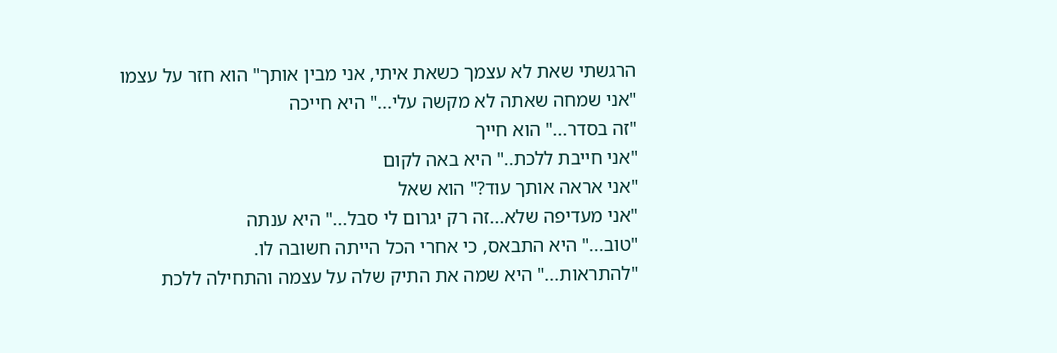הרגשתי שאת לא עצמך כשאת איתי, אני מבין אותך" הוא חזר על עצמו
"אני שמחה שאתה לא מקשה עלי..." היא חייכה
"זה בסדר..." הוא חייך
"אני חייבת ללכת.." היא באה לקום
"אני אראה אותך עוד?" הוא שאל
"אני מעדיפה שלא...זה רק יגרום לי סבל..." היא ענתה
"טוב..." היא התבאס, כי אחרי הכל הייתה חשובה לו.
"להתראות..." היא שמה את התיק שלה על עצמה והתחילה ללכת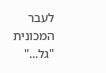לעבר המכונית
"גל..."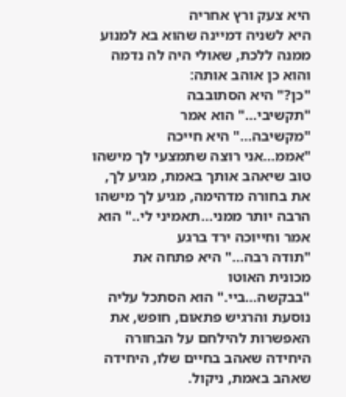היא צעק ורץ אחריה
היא לשניה דמיינה שהוא בא למנוע ממנה ללכת, שאולי היה לה נדמה והוא כן אוהב אותה:
"כן?" היא הסתובבה
"תקשיבי..." הוא אמר
"מקשיבה..." היא חייכה
"אממ...אני רוצה שתמצעי לך מישהו טוב שיאהב אותך באמת, מגיע לך, את בחורה מדהימה, מגיע לך מישהו הרבה יותר ממני...תאמיני לי.." הוא אמר וחייוכה ירד ברגע
"תודה רבה..." היא פתחה את מכונית האוטו
"בבקשה...ביי." הוא הסתכל עליה נוסעת והרגיש פתאום, חופש, את האפשרות להילחם על הבחורה היחידה שאהב בחיים שלו, היחידה שאהב באמת, ניקול.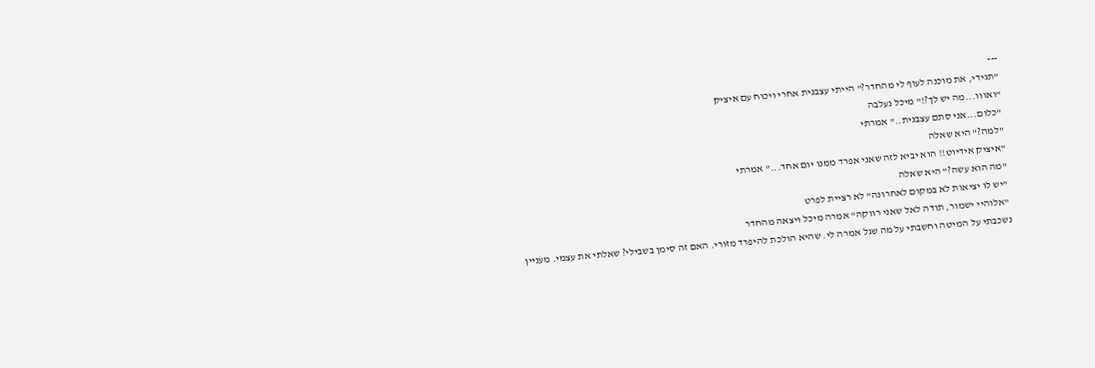---
"תגידי, את מוכנה לעוף לי מהחדר?" הייתי עצבנית אחרי ויכוח עם איציק
"ואווו...מה יש לך?!" מיכל נעלבה
"כלום...אני סתם עצבנית.." אמרתי
"למה?" היא שאלה
"איציק אידיוט!! הוא יביא לזה שאני אפרד ממנו יום אחד..." אמרתי
"מה הוא עשה?" היא שאלה
"יש לו יציאות לא במקום לאחרונה" לא רציית לפרט
"אלוהיי ישמור, תודה לאל שאני רווקה" אמרה מיכל ויצאה מהחדר
נשכבתי על המיטה וחשבתי על מה שגל אמרה לי. שהיא הולכת להיפרד מזורי. האם זה סימן בשבילי? שאלתי את עצמי. מעניין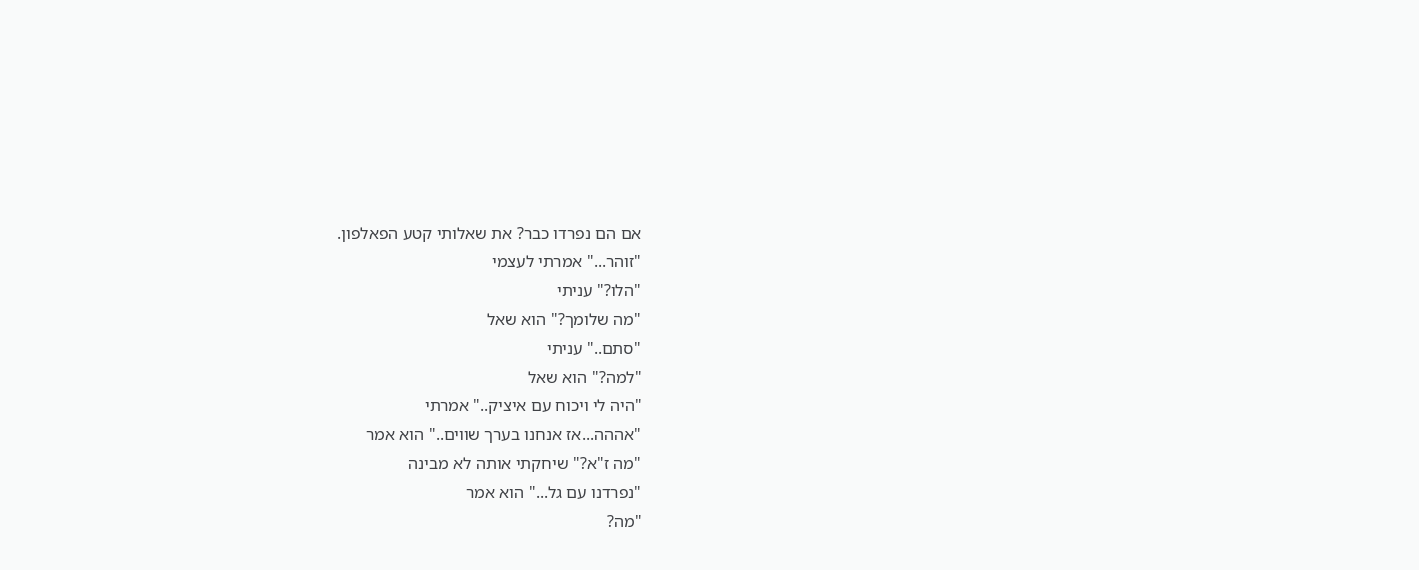אם הם נפרדו כבר? את שאלותי קטע הפאלפון.
"זוהר..." אמרתי לעצמי
"הלו?" עניתי
"מה שלומך?" הוא שאל
"סתם.." עניתי
"למה?" הוא שאל
"היה לי ויכוח עם איציק.." אמרתי
"אההה...אז אנחנו בערך שווים.." הוא אמר
"מה ז"א?" שיחקתי אותה לא מבינה
"נפרדנו עם גל..." הוא אמר
"מה?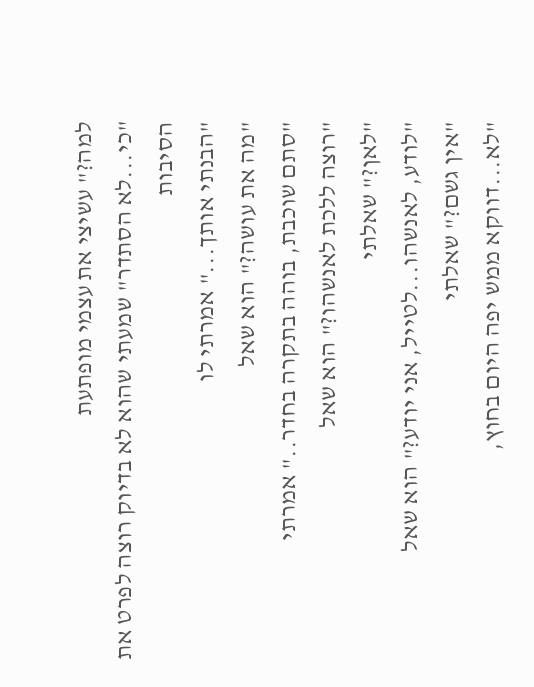למה?" עשיצי את עצמי מופתעת
"כי...לא הסתדר" שמעתי שהוא לא בדיוק רוצה לפרט את הסיבות
"הבנתי אותך..." אמרתי לו
"מה את עושה?" הוא שאל
"סתם שוכבת, בוהה בתקרה בחדר.." אמרתי
"רוצה ללכת לאנשהו?" הוא שאל
"לאן?" שאלתי
"לודע, לאנשהו...לטייל, אני יודע?" הוא שאל
"אין גשם?" שאלתי
"לא...דווקא ממש יפה היום בחוץ,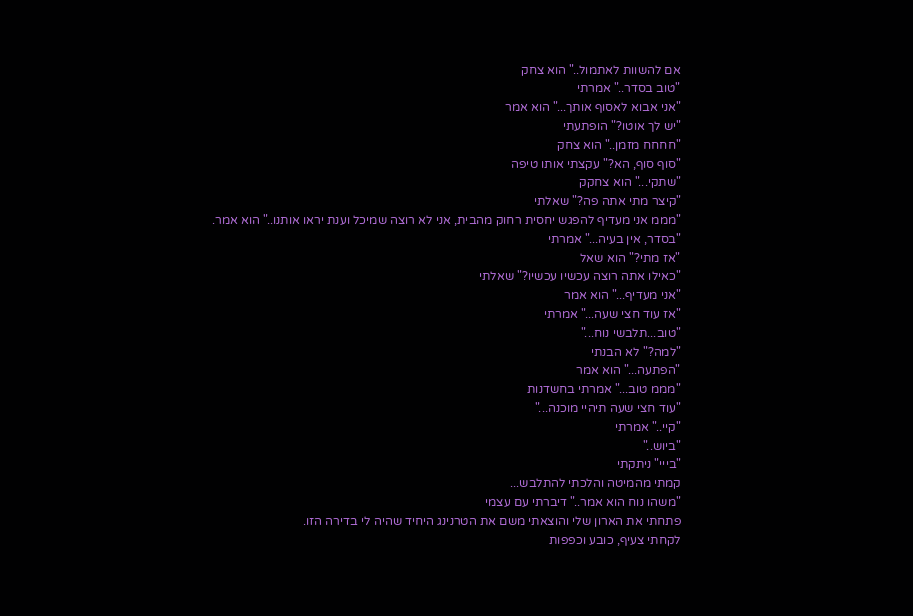אם להשוות לאתמול.." הוא צחק
"טוב בסדר.." אמרתי
"אני אבוא לאסוף אותך..." הוא אמר
"יש לך אוטו?" הופתעתי
"חחחח מזמן.." הוא צחק
"סוף סוף, הא?" עקצתי אותו טיפה
"שתקי..." הוא צחקק
"קיצר מתי אתה פה?" שאלתי
"מממ אני מעדיף להפגש יחסית רחוק מהבית, אני לא רוצה שמיכל וענת יראו אותנו.." הוא אמר.
"בסדר, אין בעיה..." אמרתי
"אז מתי?" הוא שאל
"כאילו אתה רוצה עכשיו עכשיו?" שאלתי
"אני מעדיף..." הוא אמר
"אז עוד חצי שעה..." אמרתי
"טוב...תלבשי נוח..."
"למה?" לא הבנתי
"הפתעה..." הוא אמר
"מממ טוב..." אמרתי בחשדנות
"עוד חצי שעה תיהיי מוכנה..."
"קיי.." אמרתי
"ביוש.."
"בייי" ניתקתי
קמתי מהמיטה והלכתי להתלבש...
"משהו נוח הוא אמר.." דיברתי עם עצמי
פתחתי את הארון שלי והוצאתי משם את הטרנינג היחיד שהיה לי בדירה הזו.
לקחתי צעיף, כובע וכפפות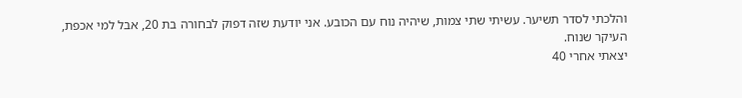והלכתי לסדר תשיער. עשיתי שתי צמות, שיהיה נוח עם הכובע. אני יודעת שזה דפוק לבחורה בת 20, אבל למי אכפת, העיקר שנוח.
יצאתי אחרי 40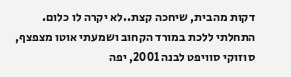דקות מהבית, שיחכה קצת..לא יקרה לו כלום.
התחלתי ללכת במורד הקחוב ושמעתי אוטו מצפצף, סוזוקי סוויפט לבנה 2001, יפה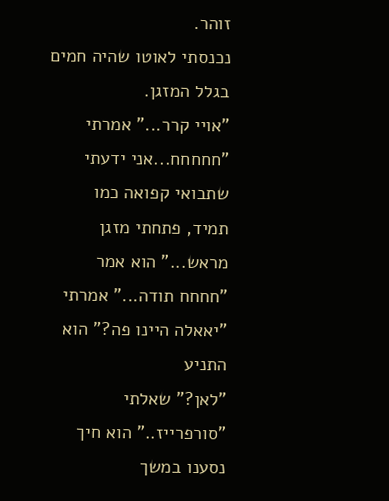זוהר.
נכנסתי לאוטו שהיה חמים בגלל המזגן.
"אויי קרר..." אמרתי
"חחחחח...אני ידעתי שתבואי קפואה כמו תמיד, פתחתי מזגן מראש..." הוא אמר
"חחחח תודה..." אמרתי
"יאאלה היינו פה?" הוא התניע
"לאן?" שאלתי
"סורפרייז.." הוא חיך
נסענו במשך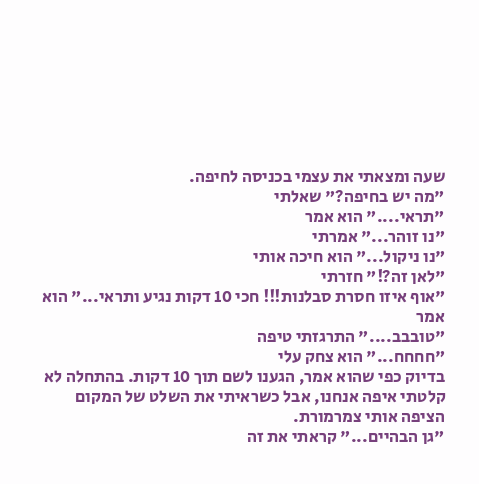שעה ומצאתי את עצמי בכניסה לחיפה.
"מה יש בחיפה?" שאלתי
"תראי...." הוא אמר
"נו זוהר..." אמרתי
"נו ניקול..." הוא חיכה אותי
"לאן זה?!" חזרתי
"אוף איזו חסרת סבלנות!!! חכי 10 דקות נגיע ותראי..." הוא אמר
"טובבב...." התרגזתי טיפה
"חחחח..." הוא צחק עלי
בדיוק כפי שהוא אמר, הגענו לשם תוך 10 דקות. בהתחלה לא קלטתי איפה אנחנו, אבל כשראיתי את השלט של המקום הציפה אותי צמרמורת.
"גן הבהיים..." קראתי את זה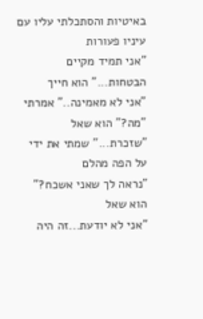באיטיות והסתכלתי עליו עם עיניו פעורות
"אני תמיד מקיים הבטחות..." הוא חייך
"אני לא מאמינה.." אמרתי
"מה?" הוא שאל
"שזכרת..." שמתי את ידי על הפה מהלם
"נראה לך שאני אשכח?" הוא שאל
"אני לא יודעת...זה היה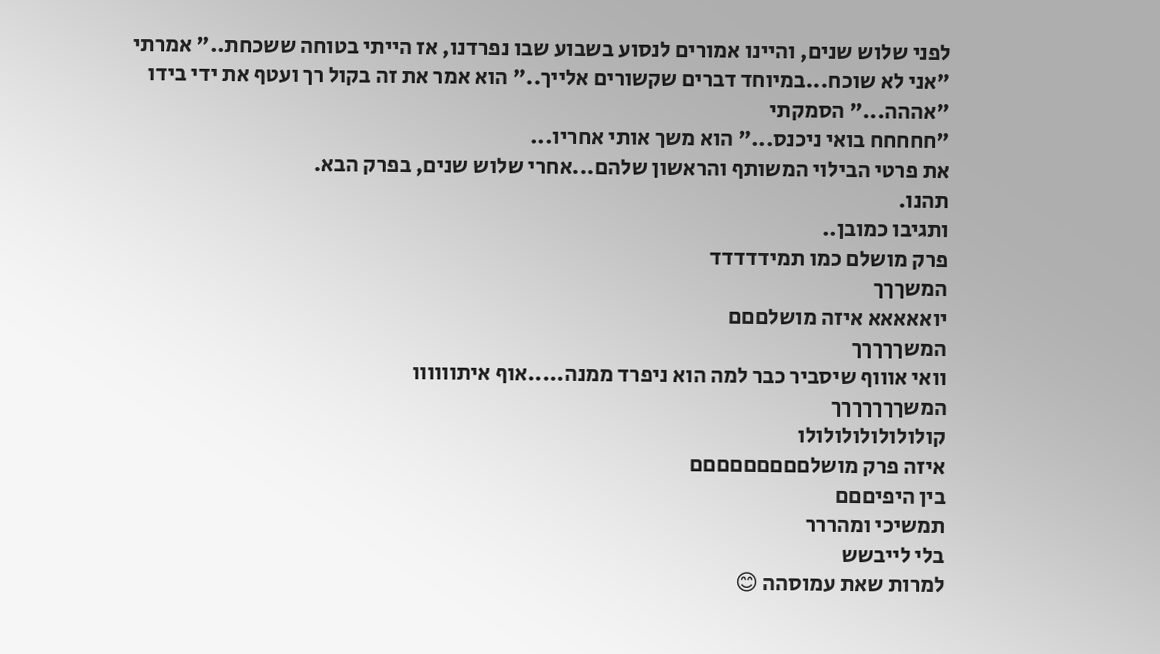לפני שלוש שנים, והיינו אמורים לנסוע בשבוע שבו נפרדנו, אז הייתי בטוחה ששכחת.." אמרתי
"אני לא שוכח...במיוחד דברים שקשורים אלייך.." הוא אמר את זה בקול רך ועטף את ידי בידו
"אההה..." הסמקתי
"חחחחח בואי ניכנס..." הוא משך אותי אחריו...
את פרטי הבילוי המשותף והראשון שלהם...אחרי שלוש שנים, בפרק הבא.
תהנו.
ותגיבו כמובן..
פרק מושלם כמו תמידדדדד
המשךךך
יואאאאא איזה מושלםםם
המשךךךךך
וואי אוווף שיסביר כבר למה הוא ניפרד ממנה.....אוף איתוווווו
המשךךךךךךך
קולולולולולולולו
איזה פרק מושלםםםםםםםםם
בין היפיםםם
תמשיכי ומהררר
בלי לייבשש
למרות שאת עמוסהה 😊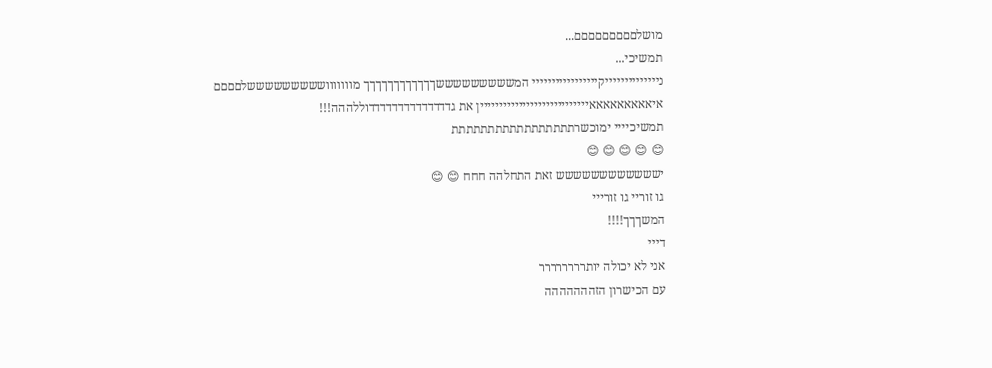מושלםםםםםםםםם...
תמשיכי...
נייייייייייייייקייייייייייייייייי המשששששששששךךךךךךךךךךךך מווווווושששששששששלםםםם
איאאאאאאאאאיייייייייייייייייייייייייייין את גדדדדדדדדדדדדדדוללההה!!!
תמשיכיייי ימוכשרתתתתתתתתתתתתתתתתת
😊 😊 😊 😊 😊
ישששששששששששש זאת התחלהה חחח 😊 😊
גו זוריי גו זורייי
המשךךך!!!!
דייי
אני לא יכולה יותרררררררר
עם הכישרון הזההההההה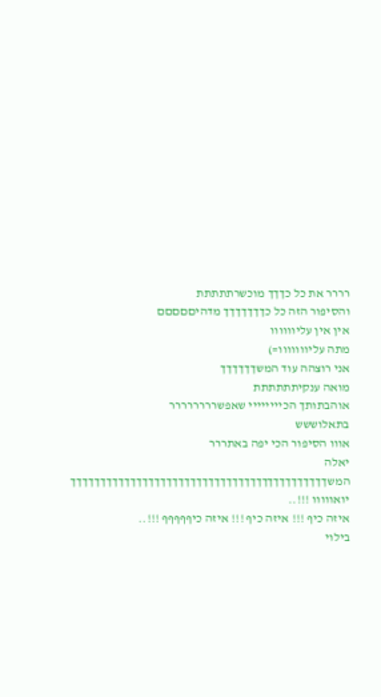רררר את כל כךךך מוכשרתתתתת
והסיפור הזה כל כךךךךךךך מדהיםםםםם
אין אין עליוווווו
מתה עליווווווו=)
אני רוצהה עוד המשךךךךךך
מואה ענקיתתתתתת
אוהבתותך הכיייייייי שאפשרררררררר
בתאלוששש
אווו הסיפור הכי יפה באתררר
יאלה המשךךךךךךךךךךךךךךךךךךךךךךךךךךךךךךךךךךךךךךךךךךך
יואווווו !!!..
איזה כיף !!! איזה כיף !!! איזה כיףףףףף !!!..
בילוי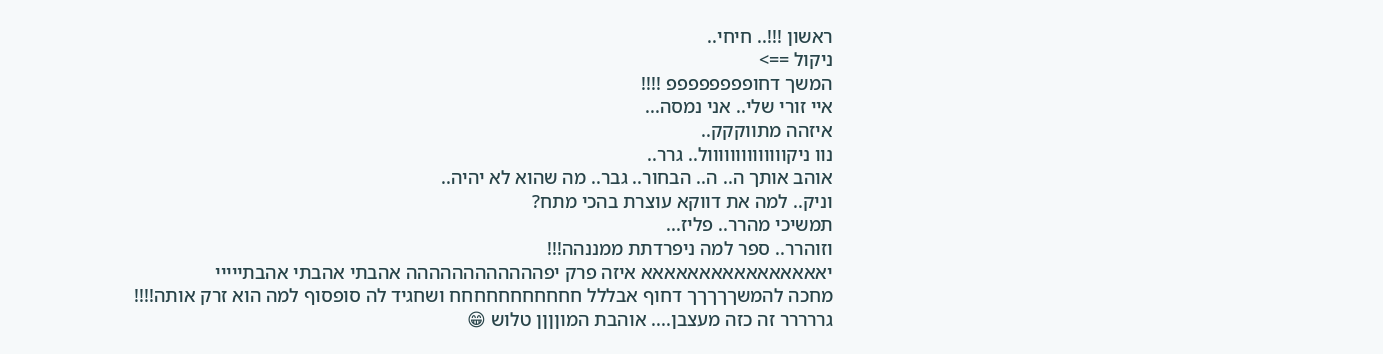ראשון !!!.. חיחי..
ניקול ==>
המשך דחופפפפפפפפ !!!!
איי זורי שלי.. אני נמסה...
איזהה מתווקקק..
נוו ניקוווווווווווווול.. גרר..
אוהב אותך ה.. ה.. הבחור.. גבר.. מה שהוא לא יהיה..
וניק.. למה את דווקא עוצרת בהכי מתח?
תמשיכי מהרר.. פליז...
וזוהרר.. ספר למה ניפרדתת ממננהה!!!
יאאאאאאאאאאאאאאאא איזה פרק יפהההההההההההה אהבתי אהבתי אהבתייייי
מחכה להמשךךךךך דחוף אבללל חחחחחחחחחחח ושחגיד לה סופסוף למה הוא זרק אותה!!!!
גררררר זה כזה מעצבן.... אוהבת המוןןןן טלוש 😁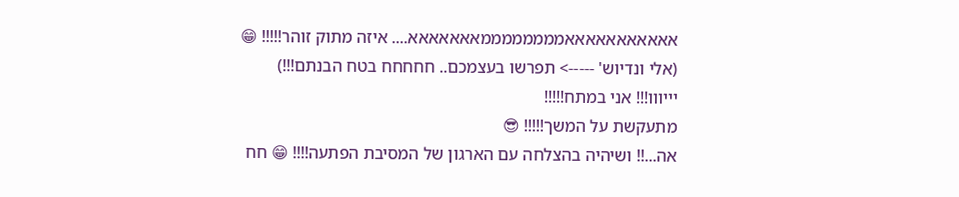אאאאאאאאאאאממממממממאאאאאאא.... איזה מתוק זוהר!!!!! 😁
(אלי ונדיוש' -----> תפרשו בעצמכם.. חחחחח בטח הבנתם!!!)
יייווו!!! אני במתח!!!!!
מתעקשת על המשך!!!!! 😎
אה...!! ושיהיה בהצלחה עם הארגון של המסיבת הפתעה!!!! 😁 חח